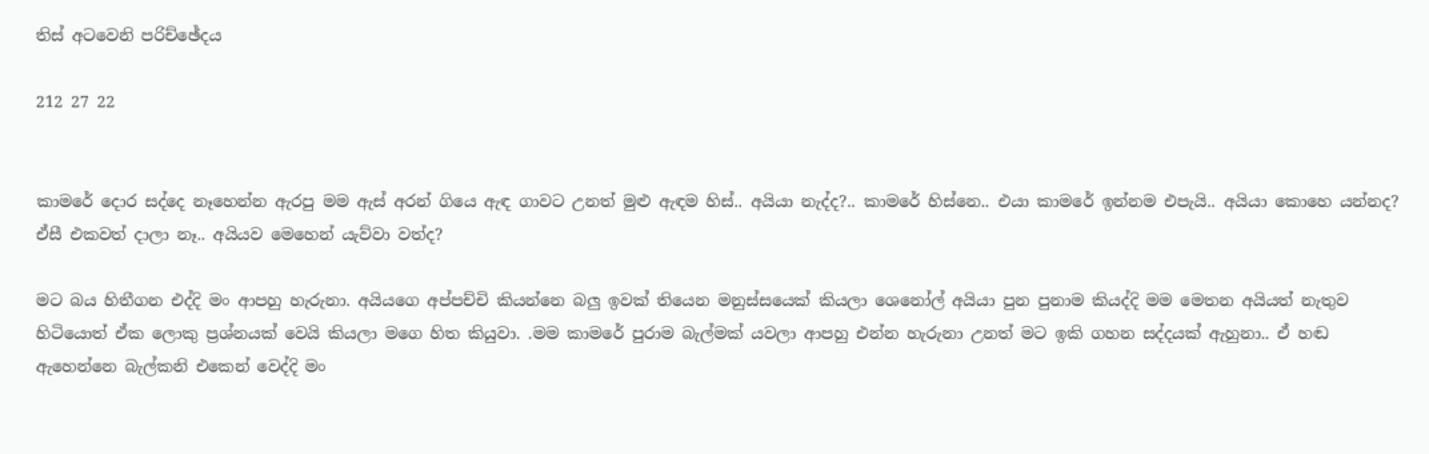තිස් අටවෙනි පරිච්ඡේදය

212 27 22


කාමරේ දොර සද්දෙ නෑහෙන්න ඇරපු මම ඇස් අරන් ගියෙ ඇඳ ගාවට උනත් මුළු ඇඳම හිස්.. අයියා නැද්ද?.. කාමරේ හිස්නෙ.. එයා කාමරේ ඉන්නම එපැයි.. අයියා කොහෙ යන්නද? ඒසී එකවත් දාලා නෑ.. අයියව මෙහෙන් යැව්වා වත්ද?

මට බය හිතීගන එද්දි මං ආපහු හැරුනා. අයියගෙ අප්පච්චි කියන්නෙ බලු ඉවක් තියෙන මනුස්සයෙක් කියලා ශෙනෝල් අයියා පුන පුනාම කියද්දි මම මෙතන අයියත් නැතුව හිටියොත් ඒක ලොකු ප්‍රශ්නයක් වෙයි කියලා මගෙ හිත කියුවා. .මම කාමරේ පුරාම බැල්මක් යවලා ආපහු එන්න හැරුනා උනත් මට ඉකි ගහන සද්දයක් ඇහුනා.. ඒ හඬ ඇහෙන්නෙ බැල්කනි එකෙන් වෙද්දි මං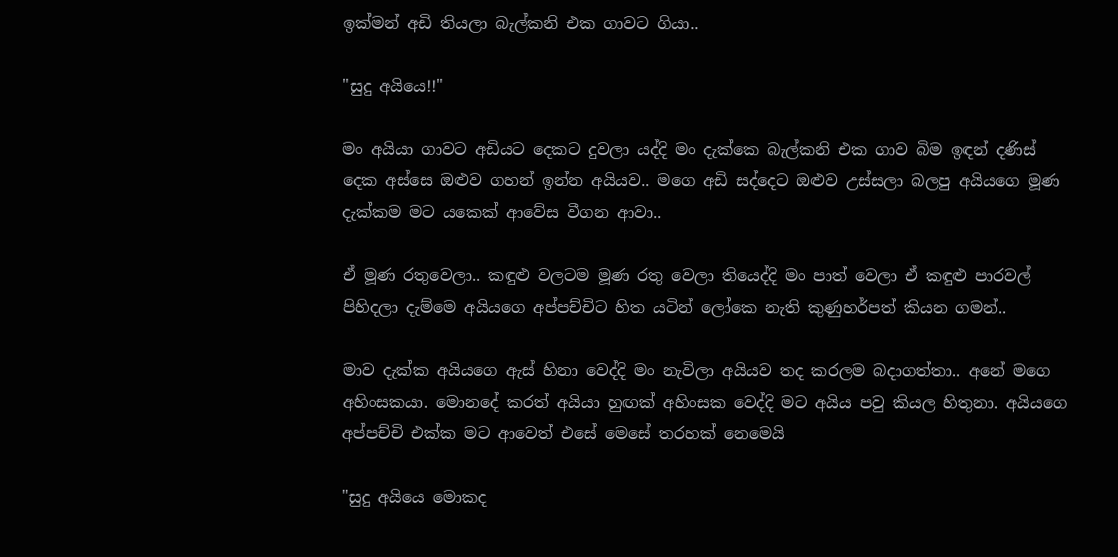ඉක්මන් අඩි තියලා බැල්කනි එක ගාවට ගියා..

"සුදු අයියෙ!!"

මං අයියා ගාවට අඩියට දෙකට දුවලා යද්දි මං දැක්කෙ බැල්කනි එක ගාව බිම ඉඳන් දණිස් දෙක අස්සෙ ඔළුව ගහන් ඉන්න අයියව.. මගෙ අඩි සද්දෙට ඔළුව උස්සලා බලපු අයියගෙ මූණ දැක්කම මට යකෙක් ආවේස වීගන ආවා..

ඒ මූණ රතුවෙලා.. කඳුළු වලටම මූණ රතු වෙලා තියෙද්දි මං පාත් වෙලා ඒ කඳුළු පාරවල් පිහිදලා දැම්මෙ අයියගෙ අප්පච්චිට හිත යටින් ලෝකෙ නැති කුණුහර්පත් කියන ගමන්..

මාව දැක්ක අයියගෙ ඇස් හිනා වෙද්දි මං නැවිලා අයියව තද කරලම බදාගත්තා.. අනේ මගෙ අහිංසකයා. මොනදේ කරත් අයියා හුඟක් අහිංසක වෙද්දි මට අයිය පවු කියල හිතුනා. අයියගෙ අප්පච්චි එක්ක මට ආවෙත් එසේ මෙසේ තරහක් නෙමෙයි

"සුදු අයියෙ මොකද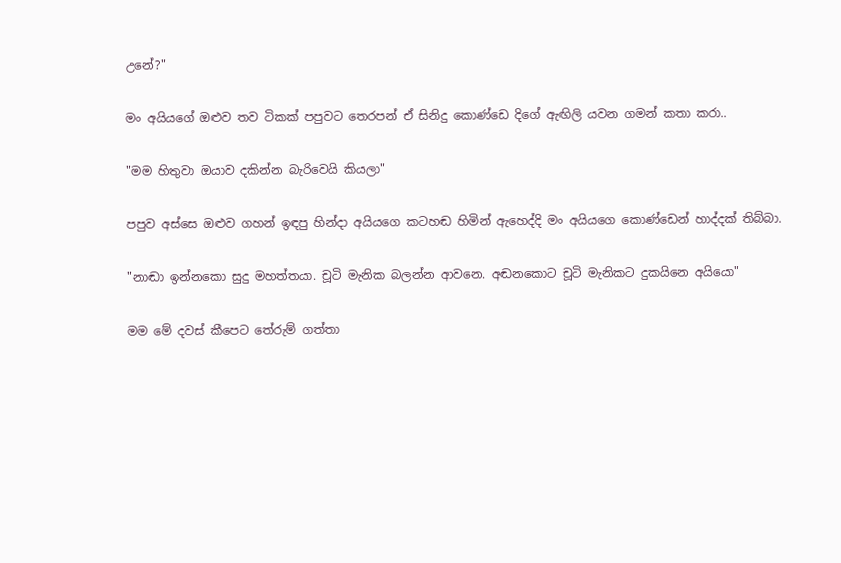උනේ?"

මං අයියගේ ඔළුව තව ටිකක් පපුවට තෙරපන් ඒ සිනිදු කොණ්ඩෙ දිගේ ඇඟිලි යවන ගමන් කතා කරා..

"මම හිතුවා ඔයාව දකින්න බැරිවෙයි කියලා"

පපුව අස්සෙ ඔළුව ගහන් ඉඳපු හින්දා අයියගෙ කටහඬ හිමින් ඇහෙද්දි මං අයියගෙ කොණ්ඩෙන් හාද්දක් තිබ්බා.

"නාඬා ඉන්නකො සුදු මහත්තයා. චූටි මැනික බලන්න ආවනෙ. අඬනකොට චූටි මැනිකට දුකයිනෙ අයියො"

මම මේ දවස් කීපෙට තේරුම් ගත්තා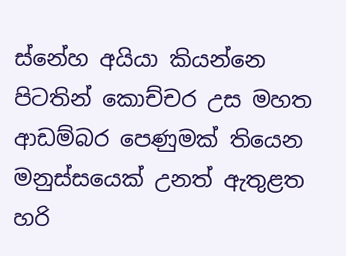ස්නේහ අයියා කියන්නෙ පිටතින් කොච්චර උස මහත ආඩම්බර පෙණුමක් තියෙන මනුස්සයෙක් උනත් ඇතුළත හරි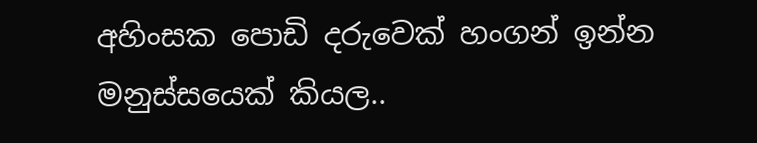අහිංසක පොඩි දරුවෙක් හංගන් ඉන්න මනුස්සයෙක් කියල..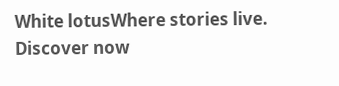White lotusWhere stories live. Discover now